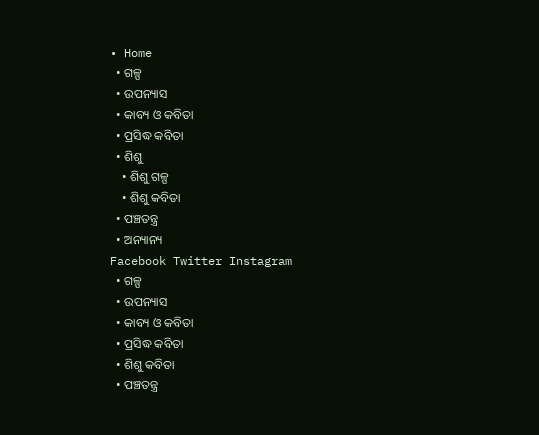• Home
  • ଗଳ୍ପ
  • ଉପନ୍ୟାସ
  • କାବ୍ୟ ଓ କବିତା
  • ପ୍ରସିଦ୍ଧ କବିତା
  • ଶିଶୁ
    • ଶିଶୁ ଗଳ୍ପ
    • ଶିଶୁ କବିତା
  • ପଞ୍ଚତନ୍ତ୍ର
  • ଅନ୍ୟାନ୍ୟ
Facebook Twitter Instagram
  • ଗଳ୍ପ
  • ଉପନ୍ୟାସ
  • କାବ୍ୟ ଓ କବିତା
  • ପ୍ରସିଦ୍ଧ କବିତା
  • ଶିଶୁ କବିତା
  • ପଞ୍ଚତନ୍ତ୍ର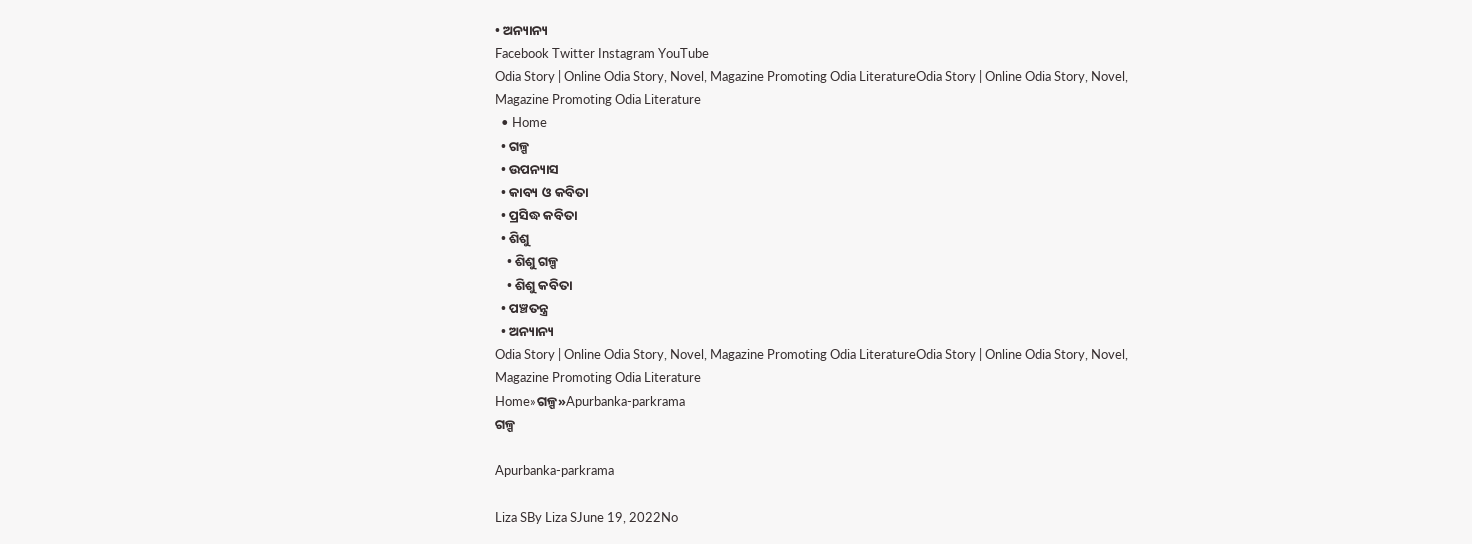• ଅନ୍ୟାନ୍ୟ
Facebook Twitter Instagram YouTube
Odia Story | Online Odia Story, Novel, Magazine Promoting Odia LiteratureOdia Story | Online Odia Story, Novel, Magazine Promoting Odia Literature
  • Home
  • ଗଳ୍ପ
  • ଉପନ୍ୟାସ
  • କାବ୍ୟ ଓ କବିତା
  • ପ୍ରସିଦ୍ଧ କବିତା
  • ଶିଶୁ
    • ଶିଶୁ ଗଳ୍ପ
    • ଶିଶୁ କବିତା
  • ପଞ୍ଚତନ୍ତ୍ର
  • ଅନ୍ୟାନ୍ୟ
Odia Story | Online Odia Story, Novel, Magazine Promoting Odia LiteratureOdia Story | Online Odia Story, Novel, Magazine Promoting Odia Literature
Home»ଗଳ୍ପ»Apurbanka-parkrama
ଗଳ୍ପ

Apurbanka-parkrama

Liza SBy Liza SJune 19, 2022No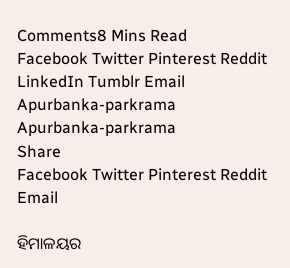Comments8 Mins Read
Facebook Twitter Pinterest Reddit LinkedIn Tumblr Email
Apurbanka-parkrama
Apurbanka-parkrama
Share
Facebook Twitter Pinterest Reddit Email

ହିମାଳୟର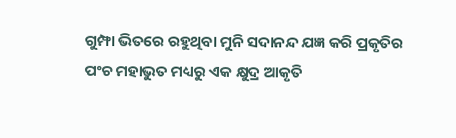ଗୁମ୍ଫା ଭିତରେ ରହୁଥିବା ମୁନି ସଦାନନ୍ଦ ଯଜ୍ଞ କରି ପ୍ରକୃତିର ପଂଚ ମହାଭୁତ ମଧ୍ୟରୁ ଏକ କ୍ଷୁଦ୍ର ଆକୃତି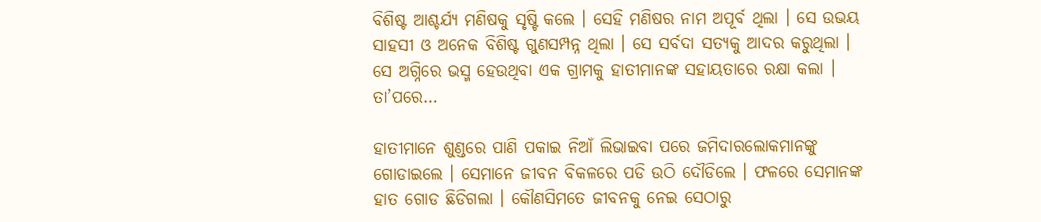ବିଶିଷ୍ଟ ଆଶ୍ଚର୍ଯ୍ୟ ମଣିଷକୁ ସୃଷ୍ଟି କଲେ । ସେହି ମଣିଷର ନାମ ଅପୂର୍ବ ଥିଲା । ସେ ଉଭୟ ସାହସୀ ଓ ଅନେକ ବିଶିଷ୍ଟ ଗୁଣସମ୍ପନ୍ନ ଥିଲା । ସେ ସର୍ବଦା ସତ୍ୟକୁ ଆଦର କରୁଥିଲା । ସେ ଅଗ୍ନିରେ ଭସ୍ମ ହେଉଥିବା ଏକ ଗ୍ରାମକୁ ହାତୀମାନଙ୍କ ସହାୟତାରେ ରକ୍ଷା କଲା । ତା’ପରେ…

ହାତୀମାନେ ଶୁଣ୍ଡରେ ପାଣି ପକାଇ ନିଆଁ ଲିଭାଇବା ପରେ ଜମିଦାରଲୋକମାନଙ୍କୁ ଗୋଡାଇଲେ । ସେମାନେ ଜୀବନ ବିକଳରେ ପଡି ଉଠି ଦୌଡିଲେ । ଫଳରେ ସେମାନଙ୍କ ହାତ ଗୋଡ ଛିଡିଗଲା । କୌଣସିମତେ ଜୀବନକୁ ନେଇ ସେଠାରୁ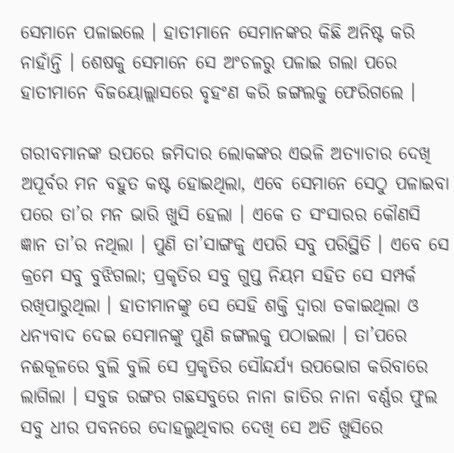ସେମାନେ ପଳାଇଲେ । ହାତୀମାନେ ସେମାନଙ୍କର କିଛି ଅନିଷ୍ଟ କରି ନାହାଁନ୍ତି । ଶେଷକୁ ସେମାନେ ସେ ଅଂଚଳରୁ ପଳାଇ ଗଲା ପରେ ହାତୀମାନେ ବିଜୟୋଲ୍ଲାସରେ ବୃହଂଣ କରି ଜଙ୍ଗଲକୁ ଫେରିଗଲେ ।

ଗରୀବମାନଙ୍କ ଉପରେ ଜମିଦାର ଲୋକଙ୍କର ଏଭଳି ଅତ୍ୟାଚାର ଦେଖି ଅପୂର୍ବର ମନ ବହୁତ କଷ୍ଟ ହୋଇଥିଲା, ଏବେ ସେମାନେ ସେଠୁ ପଳାଇବା ପରେ ତା’ର ମନ ଭାରି ଖୁସି ହେଲା । ଏକେ ତ ସଂସାରର କୌଣସି ଜ୍ଞାନ ତା’ର ନଥିଲା । ପୁଣି ତା’ସାଙ୍ଗକୁ ଏପରି ସବୁ ପରିସ୍ଥିତି । ଏବେ ସେ କ୍ରମେ ସବୁ ବୁଝିଗଲା; ପ୍ରକୃତିର ସବୁ ଗୁପ୍ତ ନିୟମ ସହିତ ସେ ସମ୍ପର୍କ ରଖିପାରୁଥିଲା । ହାତୀମାନଙ୍କୁ ସେ ସେହି ଶକ୍ତି ଦ୍ୱାରା ଡକାଇଥିଲା ଓ ଧନ୍ୟବାଦ ଦେଇ ସେମାନଙ୍କୁ ପୁଣି ଜଙ୍ଗଲକୁ ପଠାଇଲା । ତା’ପରେ ନଈକୂଳରେ ବୁଲି ବୁଲି ସେ ପ୍ରକୃତିର ସୌନ୍ଦର୍ଯ୍ୟ ଉପଭୋଗ କରିବାରେ ଲାଗିଲା । ସବୁଜ ରଙ୍ଗର ଗଛସବୁରେ ନାନା ଜାତିର ନାନା ବର୍ଣ୍ଣର ଫୁଲ ସବୁ ଧୀର ପବନରେ ଦୋହଲୁଥିବାର ଦେଖି ସେ ଅତି ଖୁସିରେ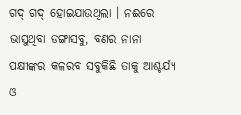ଗଦ୍ ଗଦ୍ ହୋଇଯାଉଥିଲା । ନଈରେ ଭାସୁଥିବା ଡଙ୍ଗାସବୁ, ବଣର ନାନା ପକ୍ଷୀଙ୍କର କଳରବ ସବୁକିଛି ତାକୁ ଆଶ୍ଚର୍ଯ୍ୟ ଓ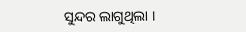ସୁନ୍ଦର ଲାଗୁଥିଲା ।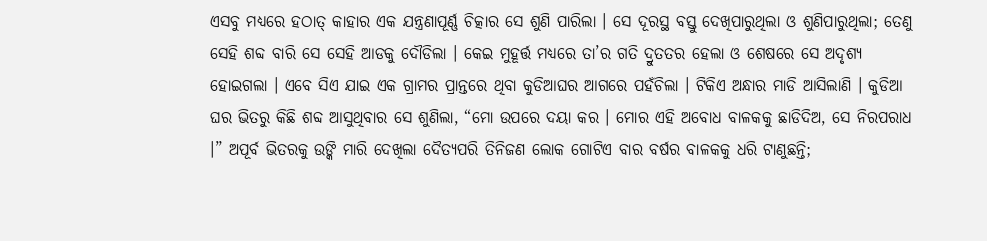ଏସବୁ ମଧ୍ୟରେ ହଠାତ୍ କାହାର ଏକ ଯନ୍ତ୍ରଣାପୂର୍ଣ୍ଣ ଚିତ୍କାର ସେ ଶୁଣି ପାରିଲା । ସେ ଦୂରସ୍ଥ ବସ୍ତୁ ଦେଖିପାରୁଥିଲା ଓ ଶୁଣିପାରୁଥିଲା; ତେଣୁ ସେହି ଶବ୍ଦ ବାରି ସେ ସେହି ଆଡକୁ ଦୌଡିଲା । କେଇ ମୁହୂର୍ତ୍ତ ମଧ୍ୟରେ ତା’ର ଗତି ଦ୍ରୁତତର ହେଲା ଓ ଶେଷରେ ସେ ଅଦୃଶ୍ୟ ହୋଇଗଲା । ଏବେ ସିଏ ଯାଇ ଏକ ଗ୍ରାମର ପ୍ରାନ୍ତରେ ଥିବା କୁଡିଆଘର ଆଗରେ ପହଁଚିଲା । ଟିକିଏ ଅନ୍ଧାର ମାଡି ଆସିଲାଣି । କୁଡିଆ ଘର ଭିତରୁ କିଛି ଶବ୍ଦ ଆସୁଥିବାର ସେ ଶୁଣିଲା, “ମୋ ଉପରେ ଦୟା କର । ମୋର ଏହି ଅବୋଧ ବାଳକକୁ ଛାଡିଦିଅ, ସେ ନିରପରାଧ ।” ଅପୂର୍ବ ଭିତରକୁ ଉଙ୍କି ମାରି ଦେଖିଲା ଦୈତ୍ୟପରି ତିନିଜଣ ଲୋକ ଗୋଟିଏ ବାର ବର୍ଷର ବାଳକକୁ ଧରି ଟାଣୁଛନ୍ତି;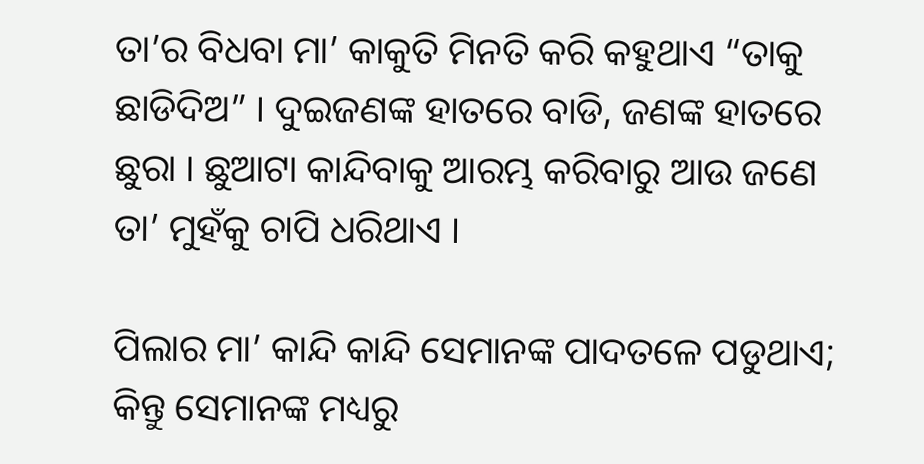ତା’ର ବିଧବା ମା’ କାକୁତି ମିନତି କରି କହୁଥାଏ “ତାକୁ ଛାଡିଦିଅ” । ଦୁଇଜଣଙ୍କ ହାତରେ ବାଡି, ଜଣଙ୍କ ହାତରେ ଛୁରା । ଛୁଆଟା କାନ୍ଦିବାକୁ ଆରମ୍ଭ କରିବାରୁ ଆଉ ଜଣେ ତା’ ମୁହଁକୁ ଚାପି ଧରିଥାଏ ।

ପିଲାର ମା’ କାନ୍ଦି କାନ୍ଦି ସେମାନଙ୍କ ପାଦତଳେ ପଡୁଥାଏ; କିନ୍ତୁ ସେମାନଙ୍କ ମଧ୍ୟରୁ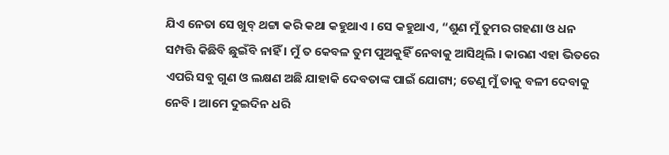ଯିଏ ନେତା ସେ ଖୁବ୍ ଥଟ୍ଟା କରି କଥା କହୁଥାଏ । ସେ କହୁଥାଏ, “ଶୁଣ ମୁଁ ତୁମର ଗହଣା ଓ ଧନ ସମ୍ପତ୍ତି କିଛିବି ଛୁଇଁବି ନାହିଁ । ମୁଁ ତ କେବଳ ତୁମ ପୁଅକୁହିଁ ନେବାକୁ ଆସିଥିଲି । କାରଣ ଏହା ଭିତରେ ଏପରି ସବୁ ଗୁଣ ଓ ଲକ୍ଷଣ ଅଛି ଯାହାକି ଦେବତାଙ୍କ ପାଇଁ ଯୋଗ୍ୟ; ତେଣୁ ମୁଁ ତାକୁ ବଳୀ ଦେବାକୁ ନେବି । ଆମେ ଦୁଇଦିନ ଧରି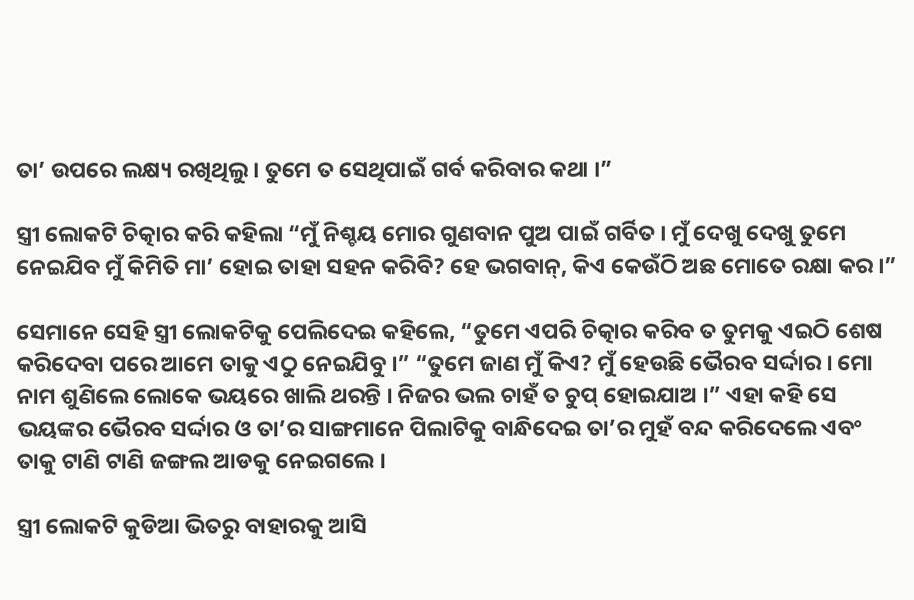ତା’ ଉପରେ ଲକ୍ଷ୍ୟ ରଖିଥିଲୁ । ତୁମେ ତ ସେଥିପାଇଁ ଗର୍ବ କରିବାର କଥା ।”

ସ୍ତ୍ରୀ ଲୋକଟି ଚିତ୍କାର କରି କହିଲା “ମୁଁ ନିଶ୍ଚୟ ମୋର ଗୁଣବାନ ପୁଅ ପାଇଁ ଗର୍ବିତ । ମୁଁ ଦେଖୁ ଦେଖୁ ତୁମେ ନେଇଯିବ ମୁଁ କିମିତି ମା’ ହୋଇ ତାହା ସହନ କରିବି? ହେ ଭଗବାନ୍, କିଏ କେଉଁଠି ଅଛ ମୋତେ ରକ୍ଷା କର ।”

ସେମାନେ ସେହି ସ୍ତ୍ରୀ ଲୋକଟିକୁ ପେଲିଦେଇ କହିଲେ, “ତୁମେ ଏପରି ଚିତ୍କାର କରିବ ତ ତୁମକୁ ଏଇଠି ଶେଷ କରିଦେବା ପରେ ଆମେ ତାକୁ ଏଠୁ ନେଇଯିବୁ ।” “ତୁମେ ଜାଣ ମୁଁ କିଏ? ମୁଁ ହେଉଛି ଭୈରବ ସର୍ଦ୍ଦାର । ମୋ ନାମ ଶୁଣିଲେ ଲୋକେ ଭୟରେ ଖାଲି ଥରନ୍ତି । ନିଜର ଭଲ ଚାହଁ ତ ଚୁପ୍ ହୋଇଯାଅ ।” ଏହା କହି ସେ ଭୟଙ୍କର ଭୈରବ ସର୍ଦ୍ଦାର ଓ ତା’ର ସାଙ୍ଗମାନେ ପିଲାଟିକୁ ବାନ୍ଧିଦେଇ ତା’ର ମୁହଁ ବନ୍ଦ କରିଦେଲେ ଏବଂ ତାକୁ ଟାଣି ଟାଣି ଜଙ୍ଗଲ ଆଡକୁ ନେଇଗଲେ ।

ସ୍ତ୍ରୀ ଲୋକଟି କୁଡିଆ ଭିତରୁ ବାହାରକୁ ଆସି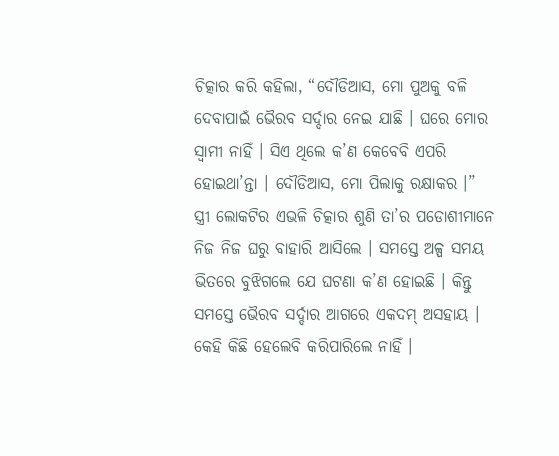ଚିତ୍କାର କରି କହିଲା, “ଦୌଡିଆସ, ମୋ ପୁଅକୁ ବଳି ଦେବାପାଇଁ ଭୈରବ ସର୍ଦ୍ଦାର ନେଇ ଯାଛି । ଘରେ ମୋର ସ୍ୱାମୀ ନାହିଁ । ସିଏ ଥିଲେ କ’ଣ କେବେବି ଏପରି ହୋଇଥା’ନ୍ତା । ଦୌଡିଆସ, ମୋ ପିଲାକୁ ରକ୍ଷାକର ।”
ସ୍ତ୍ରୀ ଲୋକଟିର ଏଭଳି ଚିତ୍କାର ଶୁଣି ତା’ର ପଡୋଶୀମାନେ ନିଜ ନିଜ ଘରୁ ବାହାରି ଆସିଲେ । ସମସ୍ତେ ଅଳ୍ପ ସମୟ ଭିତରେ ବୁଝିଗଲେ ଯେ ଘଟଣା କ’ଣ ହୋଇଛି । କିନ୍ତୁ ସମସ୍ତେ ଭୈରବ ସର୍ଦ୍ଦାର ଆଗରେ ଏକଦମ୍ ଅସହାୟ । କେହି କିଛି ହେଲେବି କରିପାରିଲେ ନାହିଁ ।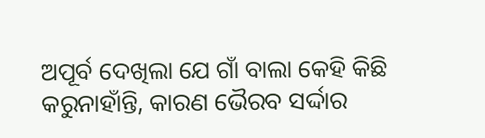ଅପୂର୍ବ ଦେଖିଲା ଯେ ଗାଁ ବାଲା କେହି କିଛି କରୁନାହାଁନ୍ତି, କାରଣ ଭୈରବ ସର୍ଦ୍ଦାର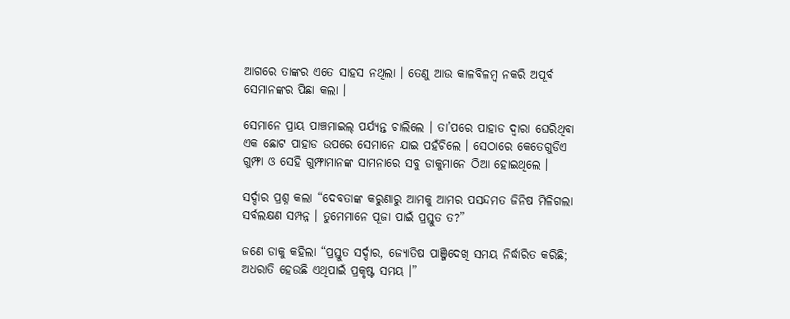ଆଗରେ ତାଙ୍କର ଏତେ ସାହସ ନଥିଲା । ତେଣୁ ଆଉ କାଳବିଳମ୍ବ ନକରି ଅପୂର୍ବ ସେମାନଙ୍କର ପିଛା କଲା ।

ସେମାନେ ପ୍ରାୟ ପାଞ୍ଚମାଇଲ୍ ପର୍ଯ୍ୟନ୍ତ ଚାଲିଲେ । ତା’ପରେ ପାହାଡ ଦ୍ୱାରା ଘେରିଥିବା ଏକ ଛୋଟ ପାହାଡ ଉପରେ ସେମାନେ ଯାଇ ପହଁଚିଲେ । ସେଠାରେ କେତେଗୁଡିଏ ଗୁମ୍ଫା ଓ ସେହି ଗୁମ୍ଫାମାନଙ୍କ ସାମନାରେ ସବୁ ଡାକୁମାନେ ଠିଆ ହୋଇଥିଲେ ।

ସର୍ଦ୍ଦାର ପ୍ରଶ୍ନ କଲା “ଦେବତାଙ୍କ କରୁଣାରୁ ଆମକୁ ଆମର ପସନ୍ଦମତ ଜିନିଷ ମିଳିଗଲା ସର୍ବଲକ୍ଷଣ ସମ୍ପନ୍ନ । ତୁମେମାନେ ପୂଜା ପାଇଁ ପ୍ରସ୍ତୁତ ତ?”

ଜଣେ ଡାକୁ କହିଲା “ପ୍ରସ୍ତୁତ ସର୍ଦ୍ଦାର, ଜ୍ୟୋତିଷ ପାଞ୍ଜିଦେଖି ସମୟ ନିର୍ଦ୍ଧାରିତ କରିଛି; ଅଧରାତି ହେଉଛି ଏଥିପାଇଁ ପ୍ରକୃଷ୍ଟ ସମୟ ।”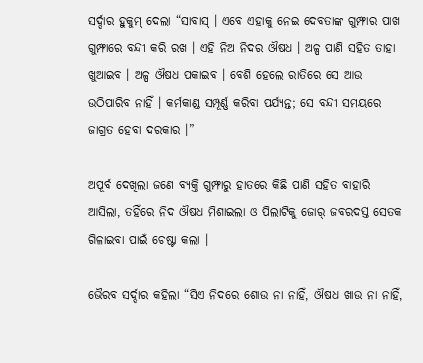ସର୍ଦ୍ଦାର ହୁକୁମ୍ ଦେଲା “ସାବାସ୍ । ଏବେ ଏହାକୁ ନେଇ ଦେବତାଙ୍କ ଗୁମ୍ଫାର ପାଖ ଗୁମ୍ଫାରେ ବନ୍ଦୀ କରି ରଖ । ଏହି ନିଅ ନିଦର ଔଷଧ । ଅଳ୍ପ ପାଣି ସହିତ ତାହା ଖୁଆଇବ । ଅଳ୍ପ ଔଷଧ ପକାଇବ । ବେଶି ହେଲେ ରାତିରେ ସେ ଆଉ ଉଠିପାରିବ ନାହିଁ । କର୍ମକାଣ୍ଡ ସମ୍ପୂର୍ଣ୍ଣ କରିବା ପର୍ଯ୍ୟନ୍ତ; ସେ ବନ୍ଦୀ ସମୟରେ ଜାଗ୍ରତ ହେବା ଦରକାର ।”

ଅପୂର୍ବ ଦେଖିଲା ଜଣେ ବ୍ୟକ୍ତି ଗୁମ୍ଫାରୁ ହାତରେ କିଛି ପାଣି ସହିତ ବାହାରି ଆସିଲା, ତହିଁରେ ନିଦ ଔଷଧ ମିଶାଇଲା ଓ ପିଲାଟିକୁ ଜୋର୍ ଜବରଦସ୍ତ ସେତକ ଗିଳାଇବା ପାଇଁ ଚେଷ୍ଟା କଲା ।

ଭୈରବ ସର୍ଦ୍ଦାର କହିଲା “ସିଏ ନିଦରେ ଶୋଉ ନା ନାହିଁ, ଔଷଧ ଖାଉ ନା ନାହିଁ,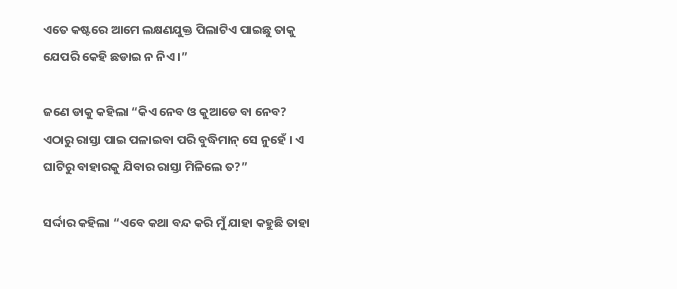ଏତେ କଷ୍ଟରେ ଆମେ ଲକ୍ଷଣଯୁକ୍ତ ପିଲାଟିଏ ପାଇଛୁ ତାକୁ ଯେପରି କେହି ଛଡାଇ ନ ନିଏ ।”

ଜଣେ ଡାକୁ କହିଲା “କିଏ ନେବ ଓ କୁଆଡେ ବା ନେବ? ଏଠାରୁ ରାସ୍ତା ପାଇ ପଳାଇବା ପରି ବୁଦ୍ଧିମାନ୍ ସେ ନୁହେଁ । ଏ ଘାଟିରୁ ବାହାରକୁ ଯିବାର ରାସ୍ତା ମିଳିଲେ ତ?”

ସର୍ଦ୍ଦାର କହିଲା “ଏବେ କଥା ବନ୍ଦ କରି ମୁଁ ଯାହା କହୁଛି ତାହା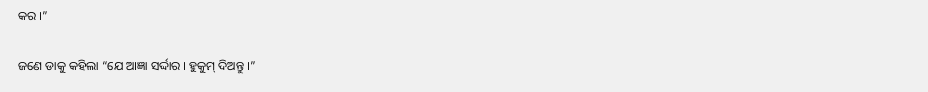କର ।”

ଜଣେ ଡାକୁ କହିଲା “ଯେ ଆଜ୍ଞା ସର୍ଦ୍ଦାର । ହୁକୁମ୍ ଦିଅନ୍ତୁ ।”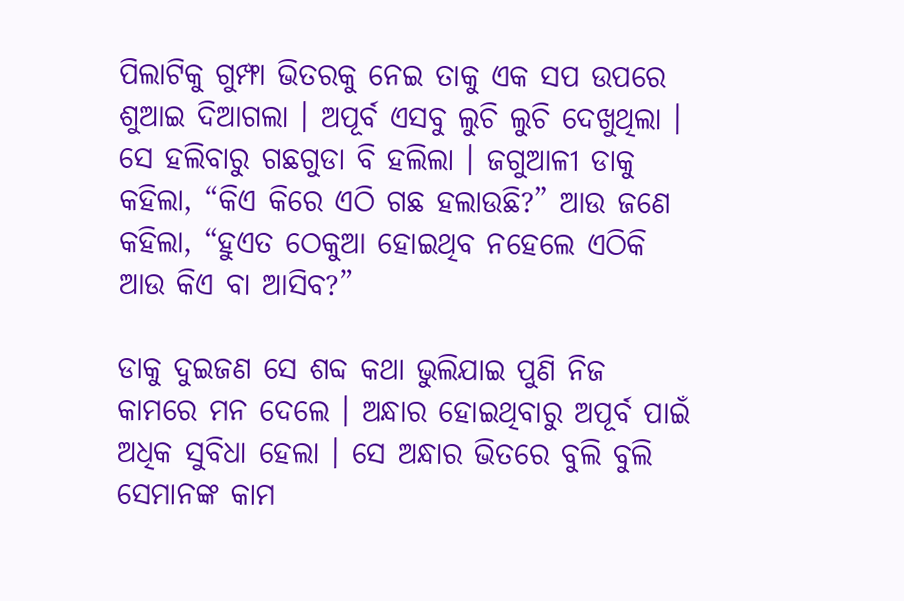ପିଲାଟିକୁ ଗୁମ୍ଫା ଭିତରକୁ ନେଇ ତାକୁ ଏକ ସପ ଉପରେ ଶୁଆଇ ଦିଆଗଲା । ଅପୂର୍ବ ଏସବୁ ଲୁଚି ଲୁଚି ଦେଖୁଥିଲା । ସେ ହଲିବାରୁ ଗଛଗୁଡା ବି ହଲିଲା । ଜଗୁଆଳୀ ଡାକୁ କହିଲା, “କିଏ କିରେ ଏଠି ଗଛ ହଲାଉଛି?” ଆଉ ଜଣେ କହିଲା, “ହୁଏତ ଠେକୁଆ ହୋଇଥିବ ନହେଲେ ଏଠିକି ଆଉ କିଏ ବା ଆସିବ?”

ଡାକୁ ଦୁଇଜଣ ସେ ଶବ୍ଦ କଥା ଭୁଲିଯାଇ ପୁଣି ନିଜ କାମରେ ମନ ଦେଲେ । ଅନ୍ଧାର ହୋଇଥିବାରୁ ଅପୂର୍ବ ପାଇଁ ଅଧିକ ସୁବିଧା ହେଲା । ସେ ଅନ୍ଧାର ଭିତରେ ବୁଲି ବୁଲି ସେମାନଙ୍କ କାମ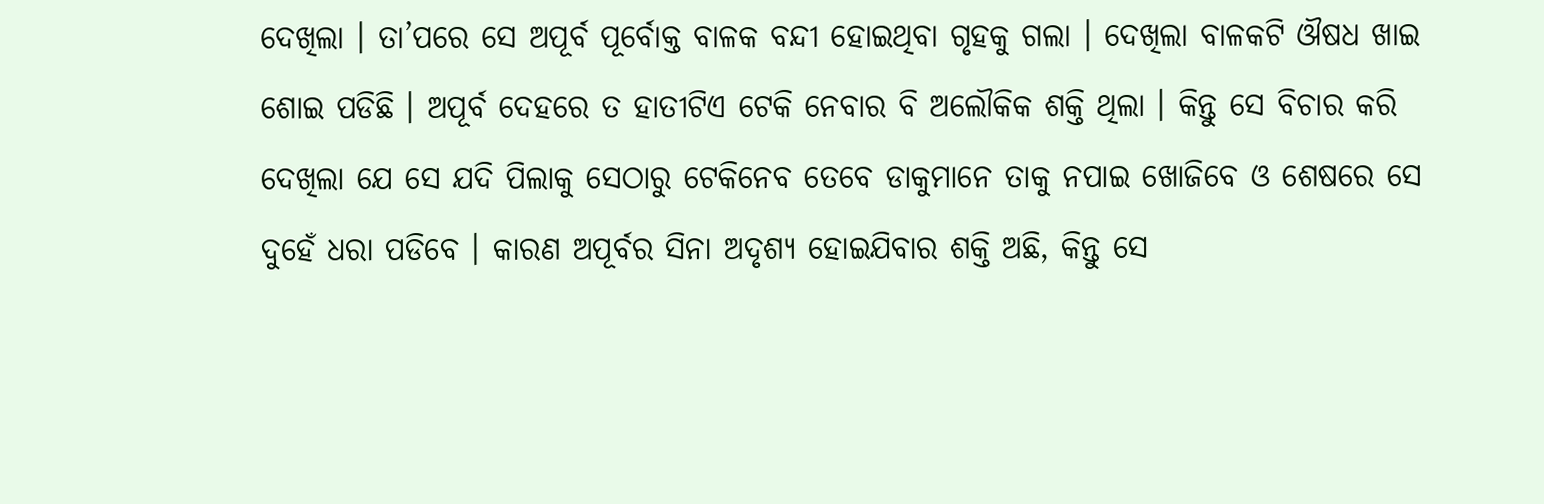ଦେଖିଲା । ତା’ପରେ ସେ ଅପୂର୍ବ ପୂର୍ବୋକ୍ତ ବାଳକ ବନ୍ଦୀ ହୋଇଥିବା ଗୃହକୁ ଗଲା । ଦେଖିଲା ବାଳକଟି ଔଷଧ ଖାଇ ଶୋଇ ପଡିଛି । ଅପୂର୍ବ ଦେହରେ ତ ହାତୀଟିଏ ଟେକି ନେବାର ବି ଅଲୌକିକ ଶକ୍ତି ଥିଲା । କିନ୍ତୁ ସେ ବିଚାର କରି ଦେଖିଲା ଯେ ସେ ଯଦି ପିଲାକୁ ସେଠାରୁ ଟେକିନେବ ତେବେ ଡାକୁମାନେ ତାକୁ ନପାଇ ଖୋଜିବେ ଓ ଶେଷରେ ସେ ଦୁହେଁ ଧରା ପଡିବେ । କାରଣ ଅପୂର୍ବର ସିନା ଅଦୃଶ୍ୟ ହୋଇଯିବାର ଶକ୍ତି ଅଛି, କିନ୍ତୁ ସେ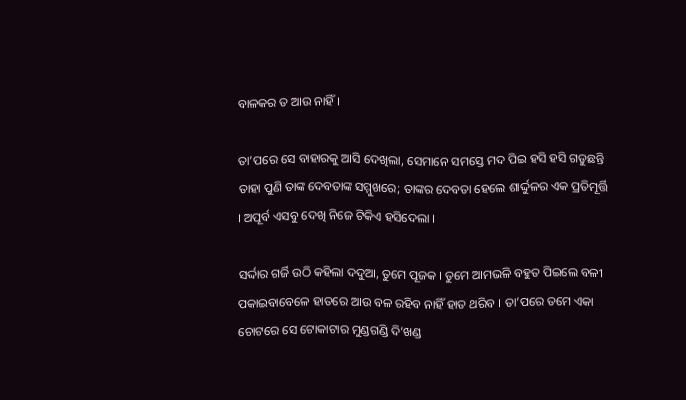ବାଳକର ତ ଆଉ ନାହିଁ ।

ତା’ପରେ ସେ ବାହାରକୁ ଆସି ଦେଖିଲା, ସେମାନେ ସମସ୍ତେ ମଦ ପିଇ ହସି ହସି ଗଡୁଛନ୍ତି ତାହା ପୁଣି ତାଙ୍କ ଦେବତାଙ୍କ ସମ୍ମୁଖରେ; ତାଙ୍କର ଦେବତା ହେଲେ ଶାର୍ଦ୍ଦୁଳର ଏକ ପ୍ରତିମୂର୍ତ୍ତି । ଅପୂର୍ବ ଏସବୁ ଦେଖି ନିଜେ ଟିକିଏ ହସିଦେଲା ।

ସର୍ଦ୍ଦାର ଗର୍ଜି ଉଠି କହିଲା ଦଦୁଆ, ତୁମେ ପୂଜକ । ତୁମେ ଆମଭଳି ବହୁତ ପିଇଲେ ବଳୀ ପକାଇବାବେଳେ ହାତରେ ଆଉ ବଳ ରହିବ ନାହିଁ ହାତ ଥରିବ । ତା’ପରେ ତମେ ଏକା ଚୋଟରେ ସେ ଟୋକାଟାର ମୁଣ୍ଡଗଣ୍ଡି ଦି’ଖଣ୍ଡ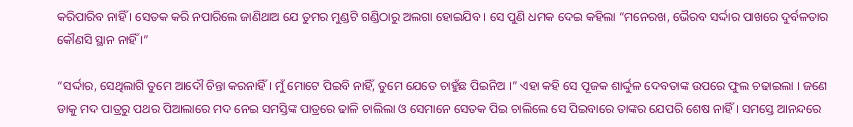କରିପାରିବ ନାହିଁ । ସେତକ କରି ନପାରିଲେ ଜାଣିଥାଅ ଯେ ତୁମର ମୁଣ୍ଡଟି ଗଣ୍ଡିଠାରୁ ଅଲଗା ହୋଇଯିବ । ସେ ପୁଣି ଧମକ ଦେଇ କହିଲା “ମନେରଖ, ଭୈରବ ସର୍ଦ୍ଦାର ପାଖରେ ଦୁର୍ବଳତାର କୌଣସି ସ୍ଥାନ ନାହିଁ ।”

“ସର୍ଦ୍ଦାର, ସେଥିଲାଗି ତୁମେ ଆଦୌ ଚିନ୍ତା କରନାହିଁ । ମୁଁ ମୋଟେ ପିଇବି ନାହିଁ, ତୁମେ ଯେତେ ଚାହୁଁଛ ପିଇନିଅ ।” ଏହା କହି ସେ ପୂଜକ ଶାର୍ଦ୍ଦୁଳ ଦେବତାଙ୍କ ଉପରେ ଫୁଲ ଚଢାଇଲା । ଜଣେ ଡାକୁ ମଦ ପାତ୍ରରୁ ପଥର ପିଆଲାରେ ମଦ ନେଇ ସମସ୍ତିଙ୍କ ପାତ୍ରରେ ଢାଳି ଚାଲିଲା ଓ ସେମାନେ ସେତକ ପିଇ ଚାଲିଲେ ସେ ପିଇବାରେ ତାଙ୍କର ଯେପରି ଶେଷ ନାହିଁ । ସମସ୍ତେ ଆନନ୍ଦରେ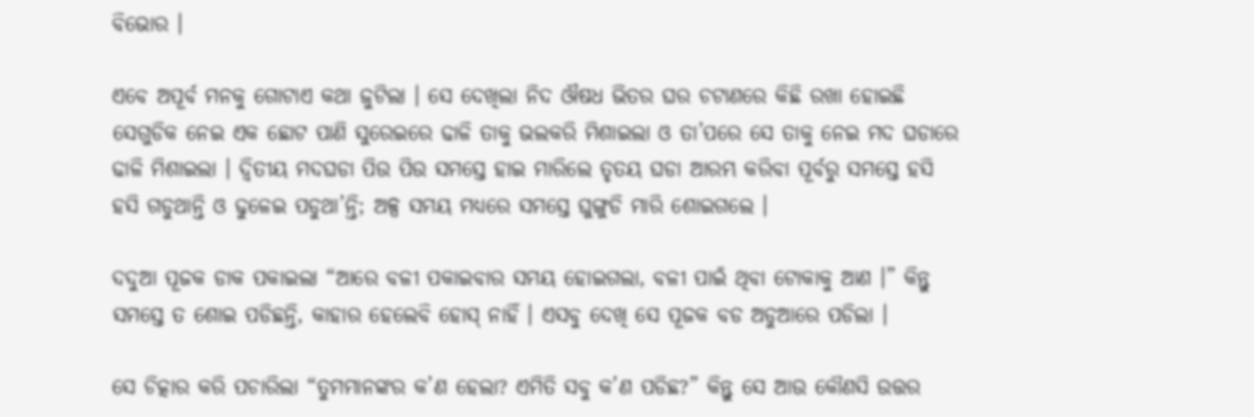ବିଭୋର ।

ଏବେ ଅପୂର୍ବ ମନକୁ ଗୋଟାଏ କଥା ଜୁଟିଲା । ସେ ଦେଖିଲା ନିଦ ଔଷଧ ଭିତର ଘର ଚଟାଣରେ କିଛି ରଖା ହୋଇଛି ସେଗୁଡିକ ନେଇ ଏକ ଛୋଟ ପାଣି ସୁରେଇରେ ଢାଳି ତାକୁ ଭଲକରି ମିଶାଇଲା ଓ ତା’ପରେ ସେ ତାକୁ ନେଇ ମଦ ଘଡାରେ ଢାଳି ମିଶାଇଲା । ଦ୍ୱିତୀୟ ମଦଘଡା ପିଉ ପିଉ ସମସ୍ତେ ହାଇ ମାରିଲେ ତୃତୟ ଘଡା ଆରମ୍ଭ କରିବା ପୂର୍ବରୁ ସମସ୍ତେ ହସି ହସି ଗଡୁଥାନ୍ତି ଓ ଢୁଳେଇ ପଡୁଥା’ନ୍ତି; ଅଳ୍ପ ସମୟ ମଧ୍ୟରେ ସମସ୍ତେ ଘୁଙ୍ଗୁଡି ମାରି ଶୋଇଗଲେ ।

ଦଦୁଆ ପୂଜକ ଡାକ ପକାଇଲା “ଆରେ ବଳୀ ପକାଇବାର ସମୟ ହୋଇଗଲା, ବଳୀ ପାଇଁ ଥିବା ଟୋକାକୁ ଆଣ ।” କିନ୍ତୁ ସମସ୍ତେ ତ ଶୋଇ ପଡିଛନ୍ତି, କାହାର ହେଲେବି ହୋସ୍ ନାହିଁ । ଏସବୁ ଦେଖି ସେ ପୂଜକ ବଡ ଅଡୁଆରେ ପଡିଲା ।

ସେ ଚିତ୍କାର କରି ପଚାରିଲା “ତୁମମାନଙ୍କର କ’ଣ ହେଲା? ଏମିତି ସବୁ କ’ଣ ପଡିଛ?” କିନ୍ତୁ ସେ ଆଉ କୌଣସି ଉତ୍ତର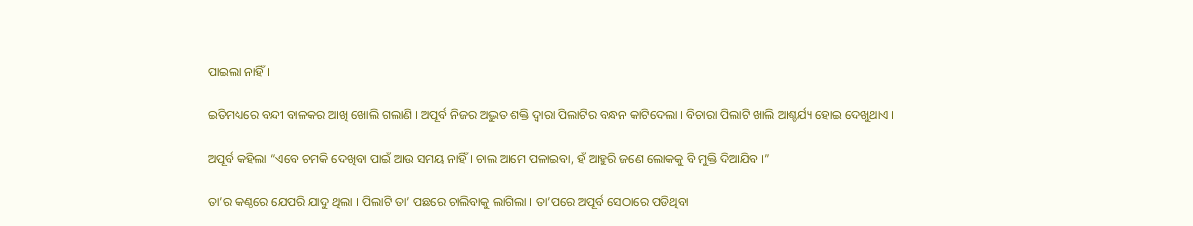ପାଇଲା ନାହିଁ ।

ଇତିମଧ୍ୟରେ ବନ୍ଦୀ ବାଳକର ଆଖି ଖୋଲି ଗଲାଣି । ଅପୂର୍ବ ନିଜର ଅଦ୍ଭୁତ ଶକ୍ତି ଦ୍ୱାରା ପିଲାଟିର ବନ୍ଧନ କାଟିଦେଲା । ବିଚାରା ପିଲାଟି ଖାଲି ଆଶ୍ଚର୍ଯ୍ୟ ହୋଇ ଦେଖୁଥାଏ ।

ଅପୂର୍ବ କହିଲା “ଏବେ ଚମକି ଦେଖିବା ପାଇଁ ଆଉ ସମୟ ନାହିଁ । ଚାଲ ଆମେ ପଳାଇବା, ହଁ ଆହୁରି ଜଣେ ଲୋକକୁ ବି ମୁକ୍ତି ଦିଆଯିବ ।”

ତା’ର କଣ୍ଠରେ ଯେପରି ଯାଦୁ ଥିଲା । ପିଲାଟି ତା’ ପଛରେ ଚାଲିବାକୁ ଲାଗିଲା । ତା’ପରେ ଅପୂର୍ବ ସେଠାରେ ପଡିଥିବା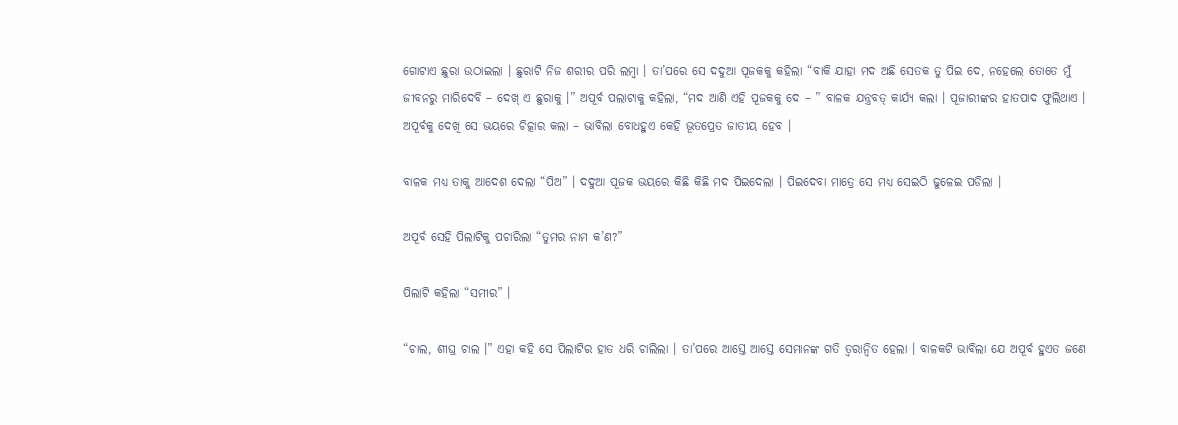ଗୋଟାଏ ଛୁରା ଉଠାଇଲା । ଛୁରାଟି ନିଜ ଶରୀର ପରି ଲମ୍ବା । ତା’ପରେ ସେ ଦଦୁଆ ପୂଜକକୁ କହିଲା “ବାକି ଯାହା ମଦ ଅଛି ସେତକ ତୁ ପିଇ ଦେ, ନହେଲେ ତୋତେ ମୁଁ ଜୀବନରୁ ମାରିଦେବି – ଦେଖ୍ ଏ ଛୁରାକୁ ।” ଅପୂର୍ବ ପଲାଟାକୁ କହିଲା, “ମଦ ଆଣି ଏହି ପୂଜକକୁ ଦେ – ” ବାଳକ ଯନ୍ତ୍ରବତ୍ କାର୍ଯ୍ୟ କଲା । ପୂଜାରୀଙ୍କର ହାତପାଦ ଫୁଲିଥାଏ । ଅପୂର୍ବକୁ ଦେଖି ସେ ଭୟରେ ଚିତ୍କାର କଲା – ଭାବିଲା ବୋଧହୁଏ କେହି ଭୂତପ୍ରେତ ଜାତୀୟ ହେବ ।

ବାଳକ ମଧ୍ୟ ତାକୁ ଆଦେଶ ଦେଲା “ପିଅ” । ଦଦୁଆ ପୂଜକ ଭୟରେ କିଛି କିଛି ମଦ ପିଇଦେଲା । ପିଇଦେବା ମାତ୍ରେ ସେ ମଧ୍ୟ ସେଇଠି ଢୁଳେଇ ପଡିଲା ।

ଅପୂର୍ବ ସେହି ପିଲାଟିକୁ ପଚାରିଲା “ତୁମର ନାମ କ’ଣ?”

ପିଲାଟି କହିଲା “ସମୀର” ।

“ଚାଲ, ଶୀଘ୍ର ଚାଲ ।” ଏହା କହି ସେ ପିଲାଟିର ହାତ ଧରି ଚାଲିଲା । ତା’ପରେ ଆସ୍ତେ ଆସ୍ତେ ସେମାନଙ୍କ ଗତି ତ୍ୱରାନ୍ୱିତ ହେଲା । ବାଳକଟି ଭାବିଲା ଯେ ଅପୂର୍ବ ହୁଏତ ଜଣେ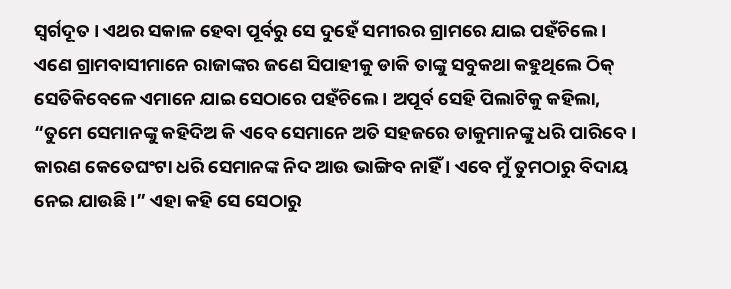ସ୍ୱର୍ଗଦୂତ । ଏଥର ସକାଳ ହେବା ପୂର୍ବରୁ ସେ ଦୁହେଁ ସମୀରର ଗ୍ରାମରେ ଯାଇ ପହଁଚିଲେ । ଏଣେ ଗ୍ରାମବାସୀମାନେ ରାଜାଙ୍କର ଜଣେ ସିପାହୀକୁ ଡାକି ତାଙ୍କୁ ସବୁକଥା କହୁଥିଲେ ଠିକ୍ ସେତିକିବେଳେ ଏମାନେ ଯାଇ ସେଠାରେ ପହଁଚିଲେ । ଅପୂର୍ବ ସେହି ପିଲାଟିକୁ କହିଲା, “ତୁମେ ସେମାନଙ୍କୁ କହିଦିଅ କି ଏବେ ସେମାନେ ଅତି ସହଜରେ ଡାକୁମାନଙ୍କୁ ଧରି ପାରିବେ । କାରଣ କେତେଘଂଟା ଧରି ସେମାନଙ୍କ ନିଦ ଆଉ ଭାଙ୍ଗିବ ନାହିଁ । ଏବେ ମୁଁ ତୁମଠାରୁ ବିଦାୟ ନେଇ ଯାଉଛି ।” ଏହା କହି ସେ ସେଠାରୁ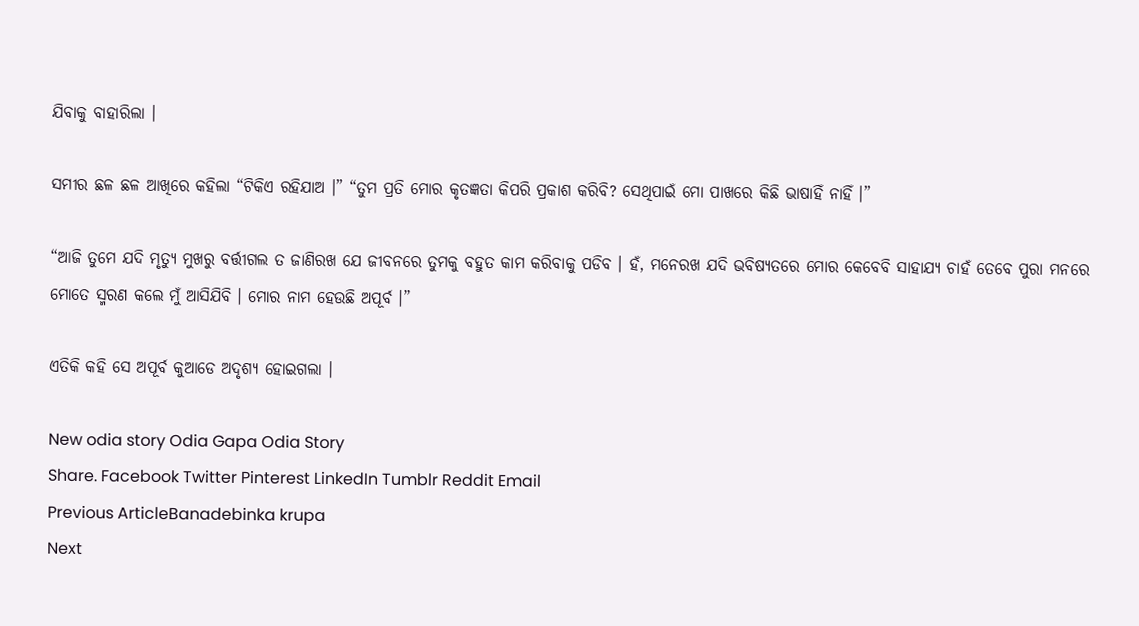ଯିବାକୁ ବାହାରିଲା ।

ସମୀର ଛଳ ଛଳ ଆଖିରେ କହିଲା “ଟିକିଏ ରହିଯାଅ ।” “ତୁମ ପ୍ରତି ମୋର କୃତଜ୍ଞତା କିପରି ପ୍ରକାଶ କରିବି? ସେଥିପାଇଁ ମୋ ପାଖରେ କିଛି ଭାଷାହିଁ ନାହିଁ ।”

“ଆଜି ତୁମେ ଯଦି ମୃତ୍ୟୁ ମୁଖରୁ ବର୍ତ୍ତୀଗଲ ତ ଜାଣିରଖ ଯେ ଜୀବନରେ ତୁମକୁ ବହୁତ କାମ କରିବାକୁ ପଡିବ । ହଁ, ମନେରଖ ଯଦି ଭବିଷ୍ୟତରେ ମୋର କେବେବି ସାହାଯ୍ୟ ଚାହଁ ତେବେ ପୁରା ମନରେ ମୋତେ ସ୍ମରଣ କଲେ ମୁଁ ଆସିଯିବି । ମୋର ନାମ ହେଉଛି ଅପୂର୍ବ ।”

ଏତିକି କହି ସେ ଅପୂର୍ବ କୁଆଡେ ଅଦୃଶ୍ୟ ହୋଇଗଲା ।

New odia story Odia Gapa Odia Story
Share. Facebook Twitter Pinterest LinkedIn Tumblr Reddit Email
Previous ArticleBanadebinka krupa
Next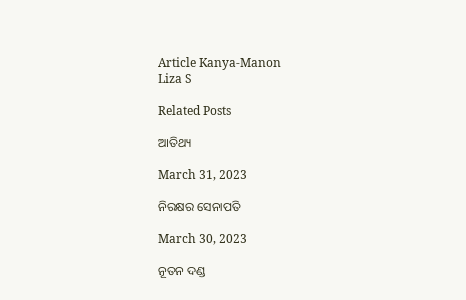Article Kanya-Manon
Liza S

Related Posts

ଆତିଥ୍ୟ

March 31, 2023

ନିରକ୍ଷର ସେନାପତି

March 30, 2023

ନୂତନ ଦଣ୍ଡ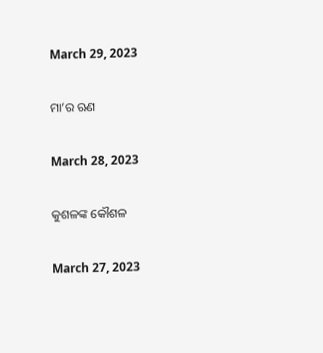March 29, 2023

ମା’ର ଋଣ

March 28, 2023

କୁଶଳଙ୍କ କୌଶଳ

March 27, 2023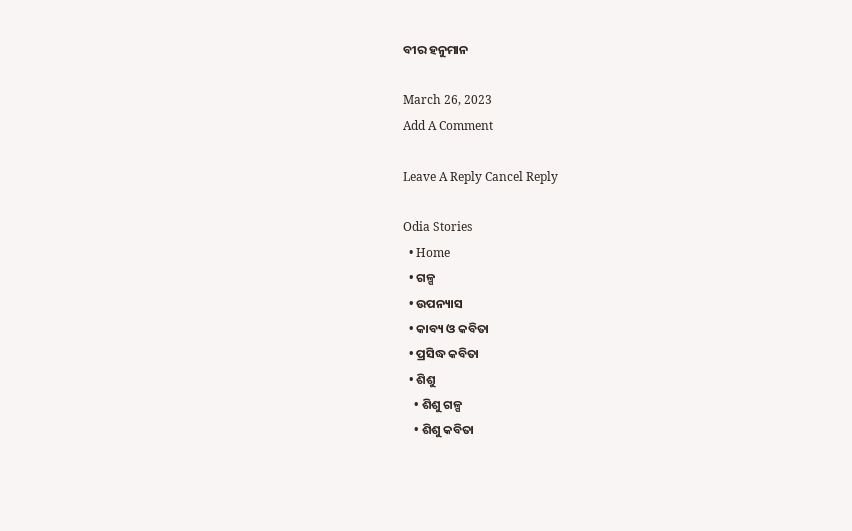ବୀର ହନୁମାନ

March 26, 2023
Add A Comment

Leave A Reply Cancel Reply

Odia Stories
  • Home
  • ଗଳ୍ପ
  • ଉପନ୍ୟାସ
  • କାବ୍ୟ ଓ କବିତା
  • ପ୍ରସିଦ୍ଧ କବିତା
  • ଶିଶୁ
    • ଶିଶୁ ଗଳ୍ପ
    • ଶିଶୁ କବିତା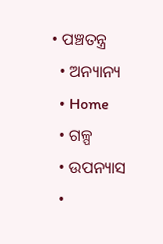• ପଞ୍ଚତନ୍ତ୍ର
  • ଅନ୍ୟାନ୍ୟ
  • Home
  • ଗଳ୍ପ
  • ଉପନ୍ୟାସ
  •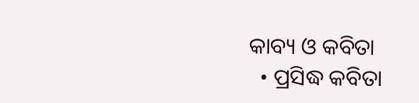କାବ୍ୟ ଓ କବିତା
  • ପ୍ରସିଦ୍ଧ କବିତା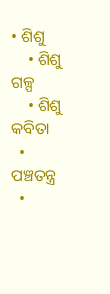• ଶିଶୁ
    • ଶିଶୁ ଗଳ୍ପ
    • ଶିଶୁ କବିତା
  • ପଞ୍ଚତନ୍ତ୍ର
  •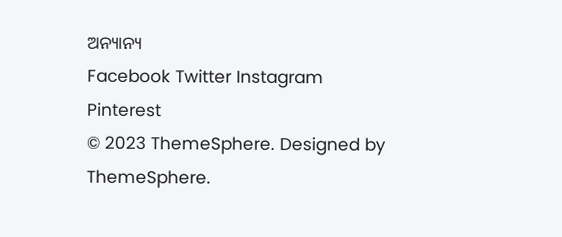ଅନ୍ୟାନ୍ୟ
Facebook Twitter Instagram Pinterest
© 2023 ThemeSphere. Designed by ThemeSphere.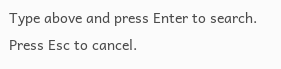Type above and press Enter to search. Press Esc to cancel.